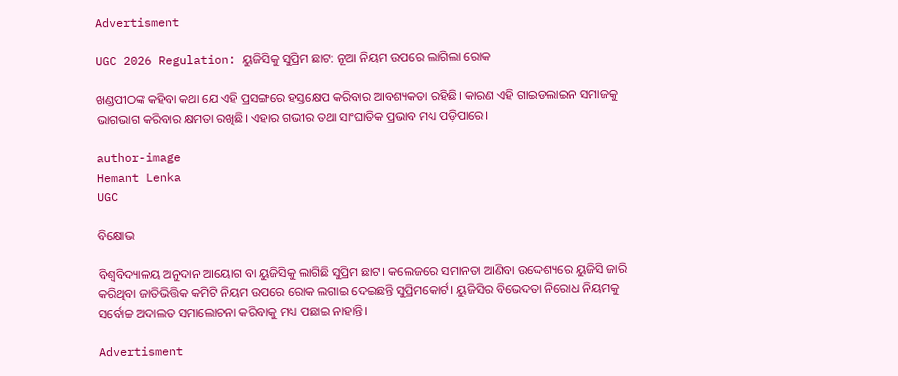Advertisment

UGC 2026 Regulation: ୟୁଜିସିକୁ ସୁପ୍ରିମ ଛାଟ: ନୂଆ ନିୟମ ଉପରେ ଲାଗିଲା ରୋକ

ଖଣ୍ଡପୀଠଙ୍କ କହିବା କଥା ଯେ ଏହି ପ୍ରସଙ୍ଗରେ ହସ୍ତକ୍ଷେପ କରିବାର ଆବଶ୍ୟକତା ରହିଛି। କାରଣ ଏହି ଗାଇଡଲାଇନ ସମାଜକୁ ଭାଗଭାଗ କରିବାର କ୍ଷମତା ରଖିଛି। ଏହାର ଗଭୀର ତଥା ସାଂଘାତିକ ପ୍ରଭାବ ମଧ୍ୟ ପଡ଼ିପାରେ।

author-image
Hemant Lenka
UGC

ବିକ୍ଷୋଭ

ବିଶ୍ୱବିଦ୍ୟାଳୟ ଅନୁଦାନ ଆୟୋଗ ବା ୟୁଜିସିକୁ ଲାଗିଛି ସୁପ୍ରିମ ଛାଟ। କଲେଜରେ ସମାନତା ଆଣିବା ଉଦ୍ଦେଶ୍ୟରେ ୟୁଜିସି ଜାରି କରିଥିବା ଜାତିଭିତ୍ତିକ କମିଟି ନିୟମ ଉପରେ ରୋକ ଲଗାଇ ଦେଇଛନ୍ତି ସୁପ୍ରିମକୋର୍ଟ। ୟୁଜିସିର ବିଭେଦତା ନିରୋଧ ନିୟମକୁ ସର୍ବୋଚ୍ଚ ଅଦାଲତ ସମାଲୋଚନା କରିବାକୁ ମଧ୍ୟ ପଛାଇ ନାହାନ୍ତି।

Advertisment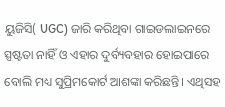ୟୁଜିସି( UGC) ଜାରି କରିଥିବା ଗାଇଡଲାଇନରେ ସ୍ପଷ୍ଟତା ନାହିଁ ଓ ଏହାର ଦୁର୍ବ୍ୟବହାର ହୋଇପାରେ ବୋଲି ମଧ୍ୟ ସୁପ୍ରିମକୋର୍ଟ ଆଶଙ୍କା କରିଛନ୍ତି। ଏଥିସହ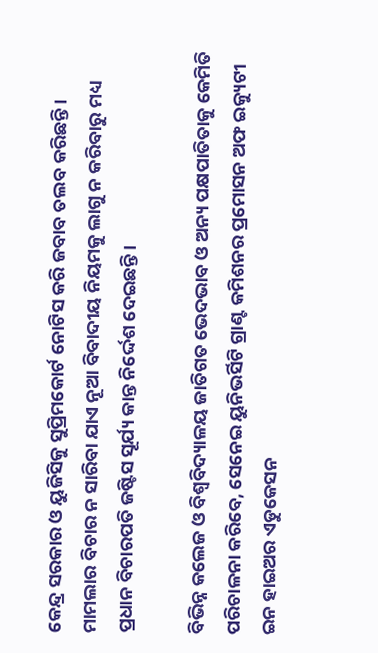କେନ୍ଦ୍ର ସରକାର ଓ ୟୁଜିସିକୁ ସୁପ୍ରିମକୋର୍ଟ ନୋଟିସ କରି ଜବାବ ତଲବ କରିଛନ୍ତି। ମାମଲାର ବିଚାର ନ ସାରିବା ଯାଏ ନୂଆ ବିବାଦୀୟ ନିୟମକୁ ଲାଗୁ ନ କରିବାରୁ ମଧ୍ୟ ପ୍ରଧାନ ବିଚାରପତି ଜଷ୍ଟିସ ସୂର୍ଯ୍ୟ କାନ୍ତ ନିର୍ଦ୍ଦେଶ ଦେଇଛନ୍ତି।

ବିଭିନ୍ନ କଲେଜ ଓ ବିଶ୍ୱବିଦ୍ୟାଳୟ ଜାତିଗତ ଭେଦଭାବ ଓ ଅନ୍ୟ ପକ୍ଷପାତିତାକୁ କେମିତି ପରିଚାଳନା କରିବେ, ସେନେଇ ୟୁନିଭର୍ସିଟି ଗ୍ରାଣ୍ଟ କମିଶନର ପ୍ରମୋସନ ଅଫ ଇକ୍ୟୁଟୀ ଇନ ହାଇଅର ଏଡୁକେସନ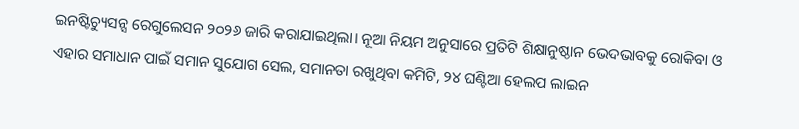ଇନଷ୍ଟିଚ୍ୟୁସନ୍ସ ରେଗୁଲେସନ ୨୦୨୬ ଜାରି କରାଯାଇଥିଲା। ନୂଆ ନିୟମ ଅନୁସାରେ ପ୍ରତିଟି ଶିକ୍ଷାନୁଷ୍ଠାନ ଭେଦଭାବକୁ ରୋକିବା ଓ ଏହାର ସମାଧାନ ପାଇଁ ସମାନ ସୁଯୋଗ ସେଲ, ସମାନତା ରଖୁଥିବା କମିଟି, ୨୪ ଘଣ୍ଟିଆ ହେଲପ ଲାଇନ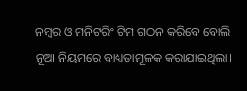ନମ୍ବର ଓ ମନିଟରିଂ ଟିମ ଗଠନ କରିବେ ବୋଲି ନୂଆ ନିୟମରେ ବାଧ୍ୟତାମୂଳକ କରାଯାଇଥିଲା।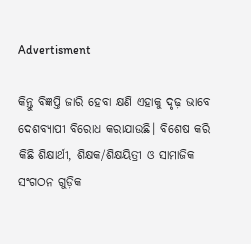Advertisment

କିନ୍ତୁ ବିଜ୍ଞପ୍ତି ଜାରି ହେବା କ୍ଷଣି ଏହାକୁ ଦୃଢ଼ ଭାବେ ଦେଶବ୍ୟାପୀ ବିରୋଧ କରାଯାଉଛି। ବିଶେଷ କରି କିଛି ଶିକ୍ଷାର୍ଥୀ, ଶିକ୍ଷକ/ଶିକ୍ଷୟିତ୍ରୀ ଓ ସାମାଜିକ ସଂଗଠନ ଗୁଡ଼ିକ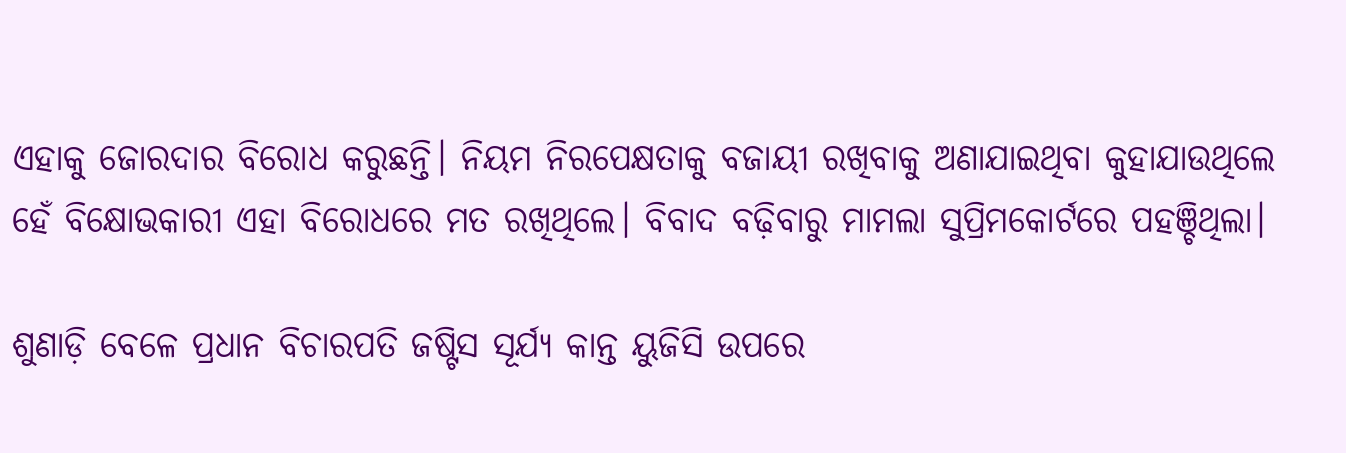ଏହାକୁ ଜୋରଦାର ବିରୋଧ କରୁଛନ୍ତି। ନିୟମ ନିରପେକ୍ଷତାକୁ ବଜାୟୀ ରଖିବାକୁ ଅଣାଯାଇଥିବା କୁହାଯାଉଥିଲେ ହେଁ ବିକ୍ଷୋଭକାରୀ ଏହା ବିରୋଧରେ ମତ ରଖିଥିଲେ। ବିବାଦ ବଢ଼ିବାରୁ ମାମଲା ସୁପ୍ରିମକୋର୍ଟରେ ପହଞ୍ଚିଥିଲା।

ଶୁଣାଡ଼ି ବେଳେ ପ୍ରଧାନ ବିଚାରପତି ଜଷ୍ଟିସ ସୂର୍ଯ୍ୟ କାନ୍ତ ୟୁଜିସି ଉପରେ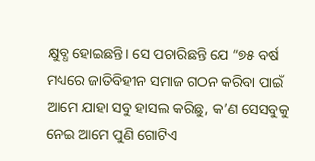କ୍ଷୁବ୍ଧ ହୋଇଛନ୍ତି। ସେ ପଚାରିଛନ୍ତି ଯେ “୭୫ ବର୍ଷ ମଧ୍ୟରେ ଜାତିବିହୀନ ସମାଜ ଗଠନ କରିବା ପାଇଁ ଆମେ ଯାହା ସବୁ ହାସଲ କରିଛୁ, କ’ଣ ସେସବୁକୁ ନେଇ ଆମେ ପୁଣି ଗୋଟିଏ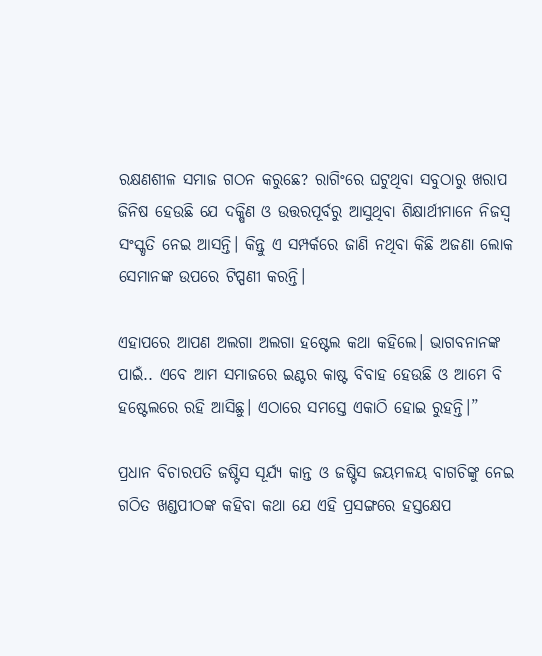ରକ୍ଷଣଶୀଳ ସମାଜ ଗଠନ କରୁଛେ? ରାଗିଂରେ ଘଟୁଥିବା ସବୁଠାରୁ ଖରାପ ଜିନିଷ ହେଉଛି ଯେ ଦକ୍ଷିଣ ଓ ଉତ୍ତରପୂର୍ବରୁ ଆସୁଥିବା ଶିକ୍ଷାର୍ଥୀମାନେ ନିଜସ୍ୱ ସଂସ୍କୃତି ନେଇ ଆସନ୍ତି। କିନ୍ତୁ ଏ ସମ୍ପର୍କରେ ଜାଣି ନଥିବା କିଛି ଅଜଣା ଲୋକ ସେମାନଙ୍କ ଉପରେ ଟିପ୍ପଣୀ କରନ୍ତି।

ଏହାପରେ ଆପଣ ଅଲଗା ଅଲଗା ହଷ୍ଟେଲ କଥା କହିଲେ। ଭାଗବନାନଙ୍କ ପାଇଁ.. ଏବେ ଆମ ସମାଜରେ ଇଣ୍ଟର କାଷ୍ଟ ବିବାହ ହେଉଛି ଓ ଆମେ ବି ହଷ୍ଟେଲରେ ରହି ଆସିଛୁ। ଏଠାରେ ସମସ୍ତେ ଏକାଠି ହୋଇ ରୁହନ୍ତି।”

ପ୍ରଧାନ ବିଚାରପତି ଜଷ୍ଟିସ ସୂର୍ଯ୍ୟ କାନ୍ତ ଓ ଜଷ୍ଟିସ ଜୟମଳୟ ବାଗଚିଙ୍କୁ ନେଇ ଗଠିତ ଖଣ୍ଡପୀଠଙ୍କ କହିବା କଥା ଯେ ଏହି ପ୍ରସଙ୍ଗରେ ହସ୍ତକ୍ଷେପ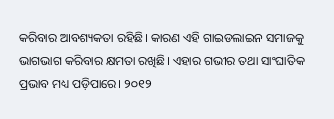କରିବାର ଆବଶ୍ୟକତା ରହିଛି। କାରଣ ଏହି ଗାଇଡଲାଇନ ସମାଜକୁ ଭାଗଭାଗ କରିବାର କ୍ଷମତା ରଖିଛି। ଏହାର ଗଭୀର ତଥା ସାଂଘାତିକ ପ୍ରଭାବ ମଧ୍ୟ ପଡ଼ିପାରେ। ୨୦୧୨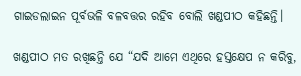ଗାଇଡଲାଇନ ପୂର୍ବଭଳି ବଳବତ୍ତର ରହିବ ବୋଲି ଖଣ୍ଡପୀଠ କହିଛନ୍ତି।

ଖଣ୍ଡପୀଠ ମତ ରଖିଛନ୍ତି ଯେ “ଯଦି ଆମେ ଏଥିରେ ହସ୍ତକ୍ଷେପ ନ କରିବୁ,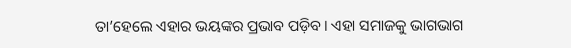ତା’ହେଲେ ଏହାର ଭୟଙ୍କର ପ୍ରଭାବ ପଡ଼ିବ। ଏହା ସମାଜକୁ ଭାଗଭାଗ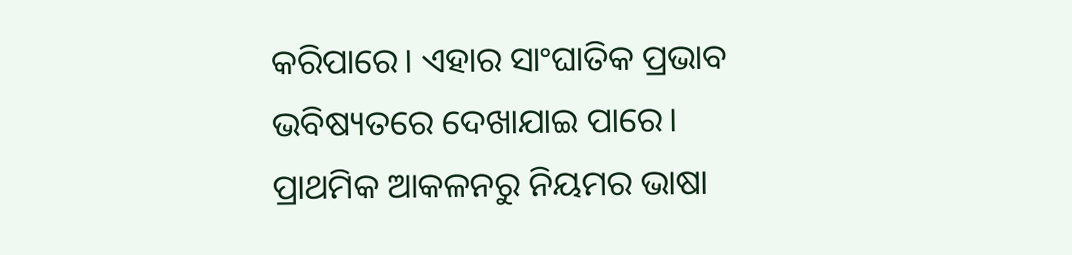କରିପାରେ। ଏହାର ସାଂଘାତିକ ପ୍ରଭାବ ଭବିଷ୍ୟତରେ ଦେଖାଯାଇ ପାରେ। ପ୍ରାଥମିକ ଆକଳନରୁ ନିୟମର ଭାଷା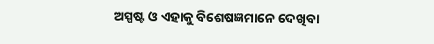ଅସ୍ପଷ୍ଟ ଓ ଏହାକୁ ବିଶେଷଜ୍ଞମାନେ ଦେଖିବା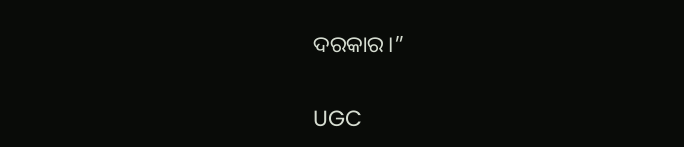ଦରକାର।”

UGC